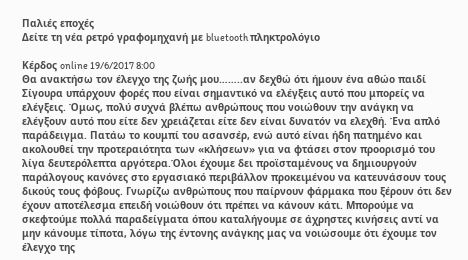Παλιές εποχές
Δείτε τη νέα ρετρό γραφομηχανή με bluetooth πληκτρολόγιο

Κέρδος online 19/6/2017 8:00
Θα ανακτήσω τον έλεγχο της ζωής μου……..αν δεχθώ ότι ήμουν ένα αθώο παιδί
Σίγουρα υπάρχουν φορές που είναι σημαντικό να ελέγξεις αυτό που μπορείς να ελέγξεις. Όμως, πολύ συχνά βλέπω ανθρώπους που νοιώθουν την ανάγκη να ελέγξουν αυτό που είτε δεν χρειάζεται είτε δεν είναι δυνατόν να ελεχθή. Ένα απλό παράδειγμα. Πατάω το κουμπί του ασανσέρ, ενώ αυτό είναι ήδη πατημένο και ακολουθεί την προτεραιότητα των «κλήσεων» για να φτάσει στον προορισμό του λίγα δευτερόλεπτα αργότερα.Όλοι έχουμε δει προϊσταμένους να δημιουργούν παράλογους κανόνες στο εργασιακό περιβάλλον προκειμένου να κατευνάσουν τους δικούς τους φόβους. Γνωρίζω ανθρώπους που παίρνουν φάρμακα που ξέρουν ότι δεν έχουν αποτέλεσμα επειδή νοιώθουν ότι πρέπει να κάνουν κάτι. Μπορούμε να σκεφτούμε πολλά παραδείγματα όπου καταλήγουμε σε άχρηστες κινήσεις αντί να μην κάνουμε τίποτα, λόγω της έντονης ανάγκης μας να νοιώσουμε ότι έχουμε τον έλεγχο της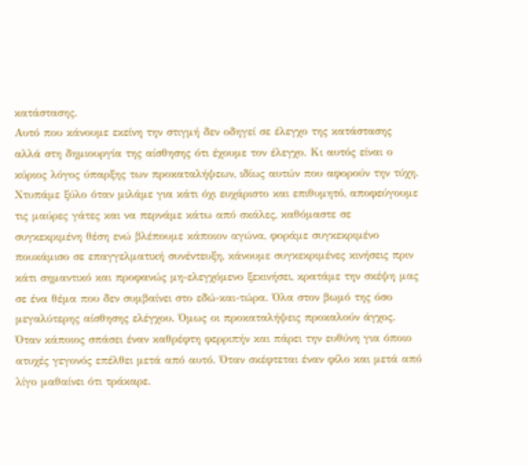κατάστασης.
Αυτό που κάνουμε εκείνη την στιγμή δεν οδηγεί σε έλεγχο της κατάστασης αλλά στη δημιουργία της αίσθησης ότι έχουμε τον έλεγχο. Κι αυτός είναι ο κύριος λόγος ύπαρξης των προκαταλήψεων, ιδίως αυτών που αφορούν την τύχη. Χτυπάμε ξύλο όταν μιλάμε για κάτι όχι ευχάριστο και επιθυμητό, αποφεύγουμε τις μαύρες γάτες και να περνάμε κάτω από σκάλες, καθόμαστε σε συγκεκριμένη θέση ενώ βλέπουμε κάποιον αγώνα, φοράμε συγκεκριμένο πουκάμισο σε επαγγελματική συνέντευξη, κάνουμε συγκεκριμένες κινήσεις πριν κάτι σημαντικό και προφανώς μη-ελεγχόμενο ξεκινήσει, κρατάμε την σκέψη μας σε ένα θέμα που δεν συμβαίνει στο εδώ-και-τώρα. Όλα στον βωμό της όσο μεγαλύτερης αίσθησης ελέγχου. Όμως οι προκαταλήψεις προκαλούν άγχος. Όταν κάποιος σπάσει έναν καθρέφτη φερριπήν και πάρει την ευθύνη για όποιο ατυχές γεγονός επέλθει μετά από αυτό. Όταν σκέφτεται έναν φίλο και μετά από λίγο μαθαίνει ότι τράκαρε.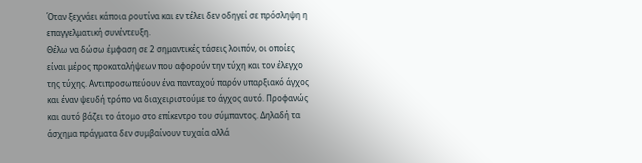Όταν ξεχνάει κάποια ρουτίνα και εν τέλει δεν οδηγεί σε πρόσληψη η επαγγελματική συνέντευξη.
Θέλω να δώσω έμφαση σε 2 σημαντικές τάσεις λοιπόν, οι οποίες είναι μέρος προκαταλήψεων που αφορούν την τύχη και τον έλεγχο της τύχης. Αντιπροσωπεύουν ένα πανταχού παρόν υπαρξιακό άγχος και έναν ψευδή τρόπο να διαχειριστούμε το άγχος αυτό. Προφανώς και αυτό βάζει το άτομο στο επίκεντρο του σύμπαντος. Δηλαδή τα άσχημα πράγματα δεν συμβαίνουν τυχαία αλλά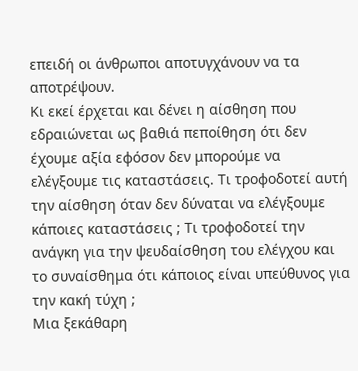επειδή οι άνθρωποι αποτυγχάνουν να τα αποτρέψουν.
Κι εκεί έρχεται και δένει η αίσθηση που εδραιώνεται ως βαθιά πεποίθηση ότι δεν έχουμε αξία εφόσον δεν μπορούμε να ελέγξουμε τις καταστάσεις. Τι τροφοδοτεί αυτή την αίσθηση όταν δεν δύναται να ελέγξουμε κάποιες καταστάσεις ; Τι τροφοδοτεί την ανάγκη για την ψευδαίσθηση του ελέγχου και το συναίσθημα ότι κάποιος είναι υπεύθυνος για την κακή τύχη ;
Μια ξεκάθαρη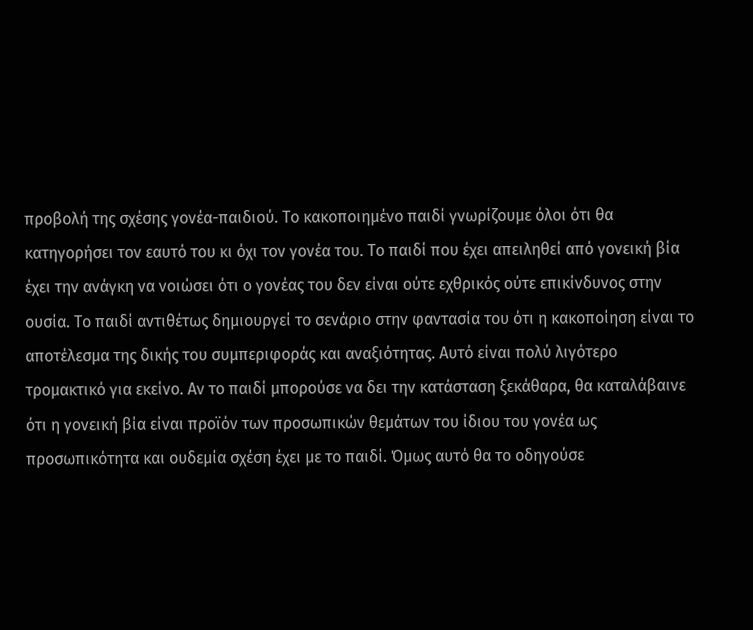προβολή της σχέσης γονέα-παιδιού. Το κακοποιημένο παιδί γνωρίζουμε όλοι ότι θα κατηγορήσει τον εαυτό του κι όχι τον γονέα του. Το παιδί που έχει απειληθεί από γονεική βία έχει την ανάγκη να νοιώσει ότι ο γονέας του δεν είναι ούτε εχθρικός ούτε επικίνδυνος στην ουσία. Το παιδί αντιθέτως δημιουργεί το σενάριο στην φαντασία του ότι η κακοποίηση είναι το αποτέλεσμα της δικής του συμπεριφοράς και αναξιότητας. Αυτό είναι πολύ λιγότερο τρομακτικό για εκείνο. Αν το παιδί μπορούσε να δει την κατάσταση ξεκάθαρα, θα καταλάβαινε ότι η γονεική βία είναι προϊόν των προσωπικών θεμάτων του ίδιου του γονέα ως προσωπικότητα και ουδεμία σχέση έχει με το παιδί. Όμως αυτό θα το οδηγούσε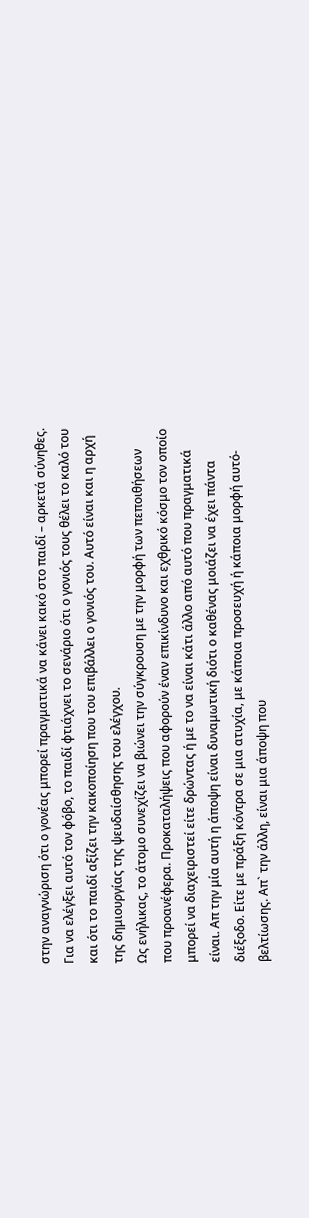στην αναγνώριση ότι ο γονέας μπορεί πραγματικά να κάνει κακό στο παιδί – αρκετά σύνηθες. Για να ελέγξει αυτό τον φόβο, το παιδί φτιάχνει το σενάριο ότι ο γονιός τους θέλει το καλό του και ότι το παιδί αξίζει την κακοποίηση που του επιβάλλει ο γονιός του. Αυτό είναι και η αρχή της δημιουργίας της ψευδαίσθησης του ελέγχου.
Ως ενήλικας, το άτομο συνεχίζει να βιώνει την σύγκρουση με την μορφή των πεποιθήσεων που προανέφερα. Προκαταλήψεις που αφορούν έναν επικίνδυνο και εχθρικό κόσμο τον οποίο μπορεί να διαχειριστεί είτε δρώντας ή με το να είναι κάτι άλλο από αυτό που πραγματικά είναι. Απ την μία αυτή η άποψη είναι δυναμωτική διότι ο καθένας μοιάζει να έχει πάντα διέξοδο. Είτε με πράξη κόντρα σε μια ατυχία, με κάποια προσευχή ή κάποια μορφή αυτό-βελτίωσης. Απ` την άλλη, είναι μια άποψη που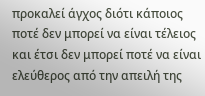προκαλεί άγχος διότι κάποιος ποτέ δεν μπορεί να είναι τέλειος και έτσι δεν μπορεί ποτέ να είναι ελεύθερος από την απειλή της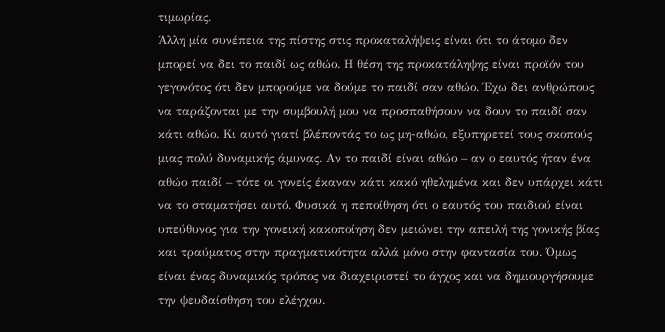τιμωρίας.
Άλλη μία συνέπεια της πίστης στις προκαταλήψεις είναι ότι το άτομο δεν μπορεί να δει το παιδί ως αθώο. Η θέση της προκατάληψης είναι προϊόν του γεγονότος ότι δεν μπορούμε να δούμε το παιδί σαν αθώο. Έχω δει ανθρώπους να ταράζονται με την συμβουλή μου να προσπαθήσουν να δουν το παιδί σαν κάτι αθώο. Κι αυτό γιατί βλέποντάς το ως μη-αθώο, εξυπηρετεί τους σκοπούς μιας πολύ δυναμικής άμυνας. Αν το παιδί είναι αθώο – αν ο εαυτός ήταν ένα αθώο παιδί – τότε οι γονείς έκαναν κάτι κακό ηθελημένα και δεν υπάρχει κάτι να το σταματήσει αυτό. Φυσικά η πεποίθηση ότι ο εαυτός του παιδιού είναι υπεύθυνος για την γονεική κακοποίηση δεν μειώνει την απειλή της γονικής βίας και τραύματος στην πραγματικότητα αλλά μόνο στην φαντασία του. Όμως είναι ένας δυναμικός τρόπος να διαχειριστεί το άγχος και να δημιουργήσουμε την ψευδαίσθηση του ελέγχου.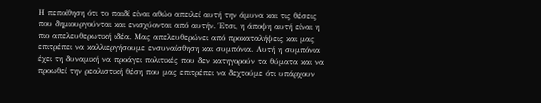Η πεποίθηση ότι το παιδί είναι αθώο απειλεί αυτή την άμυνα και τις θέσεις που δημιουργούνται και ενισχύονται από αυτήν. Έτσι, η άποψη αυτή είναι η πιο απελευθερωτική ιδέα. Μας απελευθερώνει από προκαταλήψεις και μας επιτρέπει να καλλιεργήσουμε ενσυναίσθηση και συμπόνια. Αυτή η συμπόνια έχει τη δυναμική να προάγει πολιτικές που δεν κατηγορούν τα θύματα και να προωθεί την ρεαλιστική θέση που μας επιτρέπει να δεχτούμε ότι υπάρχουν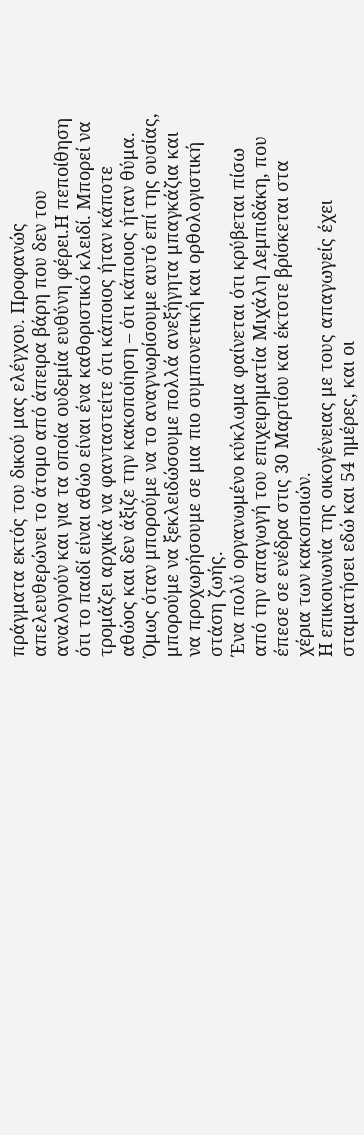πράγματα εκτός του δικού μας ελέγχου. Προφανώς απελευθερώνει το άτομο από άπειρα βάρη που δεν του αναλογούν και για τα οποία ουδεμία ευθύνη φέρει.Η πεποίθηση ότι το παιδί είναι αθώο είναι ένα καθοριστικό κλειδί. Μπορεί να τρομάζει αρχικά να φανταστείτε ότι κάποιος ήταν κάποτε αθώος και δεν άξιζε την κακοποίηση – ότι κάποιος ήταν θύμα. Όμως όταν μπορούμε να το αναγνωρίσουμε αυτό επί της ουσίας, μπορούμε να ξεκλειδώσουμε πολλά ανεξήγητα μπαγκάζια και να προχωρήσουμε σε μια πιο συμπονετική και ορθολογιστική στάση ζωής.
Ένα πολύ οργανωμένο κύκλωμα φαίνεται ότι κρύβεται πίσω από την απαγωγή του επιχειρηματία Μιχάλη Λεμπιδάκη, που έπεσε σε ενέδρα στις 30 Μαρτίου και έκτοτε βρίσκεται στα χέρια των κακοποιών.
Η επικοινωνία της οικογένειας με τους απαγωγείς έχει σταματήσει εδώ και 54 ημέρες, και οι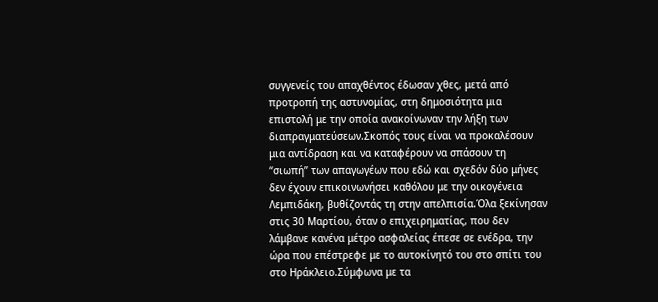συγγενείς του απαχθέντος έδωσαν χθες, μετά από προτροπή της αστυνομίας, στη δημοσιότητα μια επιστολή με την οποία ανακοίνωναν την λήξη των διαπραγματεύσεων.Σκοπός τους είναι να προκαλέσουν μια αντίδραση και να καταφέρουν να σπάσουν τη “σιωπή” των απαγωγέων που εδώ και σχεδόν δύο μήνες δεν έχουν επικοινωνήσει καθόλου με την οικογένεια Λεμπιδάκη, βυθίζοντάς τη στην απελπισία.Όλα ξεκίνησαν στις 30 Μαρτίου, όταν ο επιχειρηματίας, που δεν λάμβανε κανένα μέτρο ασφαλείας έπεσε σε ενέδρα, την ώρα που επέστρεφε με το αυτοκίνητό του στο σπίτι του στο Ηράκλειο.Σύμφωνα με τα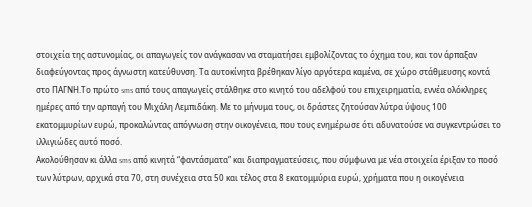στοιχεία της αστυνομίας, οι απαγωγείς τον ανάγκασαν να σταματήσει εμβολίζοντας το όχημα του, και τον άρπαξαν διαφεύγοντας προς άγνωστη κατεύθυνση. Τα αυτοκίνητα βρέθηκαν λίγο αργότερα καμένα, σε χώρο στάθμευσης κοντά στο ΠΑΓΝΗ.Το πρώτο sms από τους απαγωγείς στάλθηκε στο κινητό του αδελφού του επιχειρηματία, εννέα ολόκληρες ημέρες από την αρπαγή του Μιχάλη Λεμπιδάκη. Με το μήνυμα τους, οι δράστες ζητούσαν λύτρα ύψους 100 εκατομμυρίων ευρώ, προκαλώντας απόγνωση στην οικογένεια, που τους ενημέρωσε ότι αδυνατούσε να συγκεντρώσει το ιλλιγιώδες αυτό ποσό.
Ακολούθησαν κι άλλα sms από κινητά “φαντάσματα” και διαπραγματεύσεις, που σύμφωνα με νέα στοιχεία έριξαν το ποσό των λύτρων, αρχικά στα 70, στη συνέχεια στα 50 και τέλος στα 8 εκατομμύρια ευρώ, χρήματα που η οικογένεια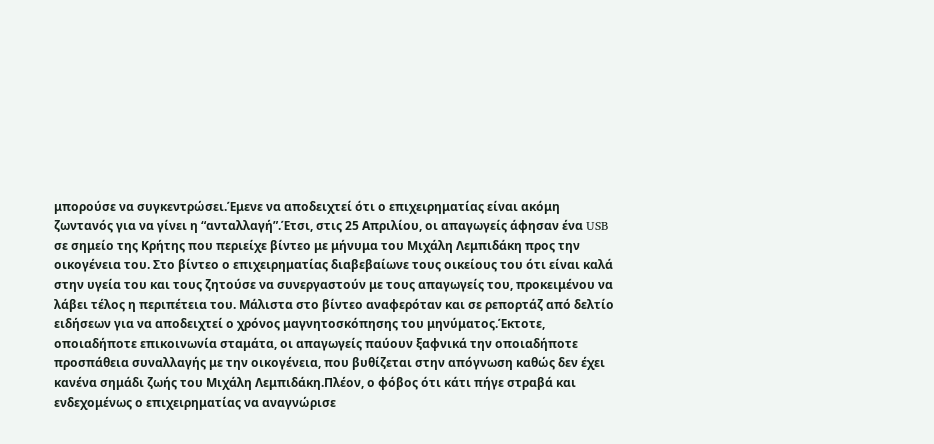μπορούσε να συγκεντρώσει.Έμενε να αποδειχτεί ότι ο επιχειρηματίας είναι ακόμη ζωντανός για να γίνει η “ανταλλαγή”.Έτσι, στις 25 Απριλίου, οι απαγωγείς άφησαν ένα USB σε σημείο της Κρήτης που περιείχε βίντεο με μήνυμα του Μιχάλη Λεμπιδάκη προς την οικογένεια του. Στο βίντεο ο επιχειρηματίας διαβεβαίωνε τους οικείους του ότι είναι καλά στην υγεία του και τους ζητούσε να συνεργαστούν με τους απαγωγείς του, προκειμένου να λάβει τέλος η περιπέτεια του. Μάλιστα στο βίντεο αναφερόταν και σε ρεπορτάζ από δελτίο ειδήσεων για να αποδειχτεί ο χρόνος μαγνητοσκόπησης του μηνύματος.Έκτοτε, οποιαδήποτε επικοινωνία σταμάτα, οι απαγωγείς παύουν ξαφνικά την οποιαδήποτε προσπάθεια συναλλαγής με την οικογένεια, που βυθίζεται στην απόγνωση καθώς δεν έχει κανένα σημάδι ζωής του Μιχάλη Λεμπιδάκη.Πλέον, ο φόβος ότι κάτι πήγε στραβά και ενδεχομένως ο επιχειρηματίας να αναγνώρισε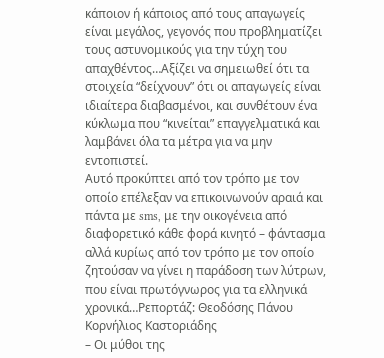κάποιον ή κάποιος από τους απαγωγείς είναι μεγάλος, γεγονός που προβληματίζει τους αστυνομικούς για την τύχη του απαχθέντος…Αξίζει να σημειωθεί ότι τα στοιχεία “δείχνουν” ότι οι απαγωγείς είναι ιδιαίτερα διαβασμένοι, και συνθέτουν ένα κύκλωμα που “κινείται” επαγγελματικά και λαμβάνει όλα τα μέτρα για να μην εντοπιστεί.
Αυτό προκύπτει από τον τρόπο με τον οποίο επέλεξαν να επικοινωνούν αραιά και πάντα με sms, με την οικογένεια από διαφορετικό κάθε φορά κινητό – φάντασμα αλλά κυρίως από τον τρόπο με τον οποίο ζητούσαν να γίνει η παράδοση των λύτρων, που είναι πρωτόγνωρος για τα ελληνικά χρονικά…Ρεπορτάζ: Θεοδόσης Πάνου
Κορνήλιος Καστοριάδης
– Οι μύθοι της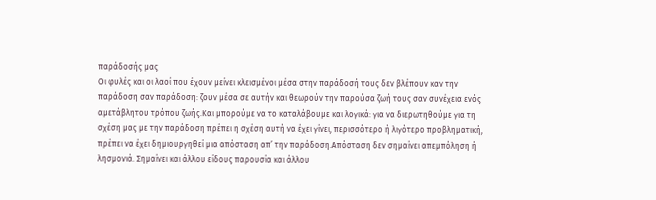παράδοσής μας
Οι φυλές και οι λαοί που έχουν μείνει κλεισμένοι μέσα στην παράδοσή τους δεν βλέπουν καν την παράδοση σαν παράδοση: ζουν μέσα σε αυτήν και θεωρούν την παρούσα ζωή τους σαν συνέχεια ενός αμετάβλητου τρόπου ζωής.Και μπορούμε να το καταλάβουμε και λογικά: για να διερωτηθούμε για τη σχέση μας με την παράδοση πρέπει η σχέση αυτή να έχει γίνει, περισσότερο ή λιγότερο προβληματική, πρέπει να έχει δημιουργηθεί μια απόσταση απ’ την παράδοση.Απόσταση δεν σημαίνει απεμπόληση ή λησμονιά. Σημαίνει και άλλου είδους παρουσία και άλλου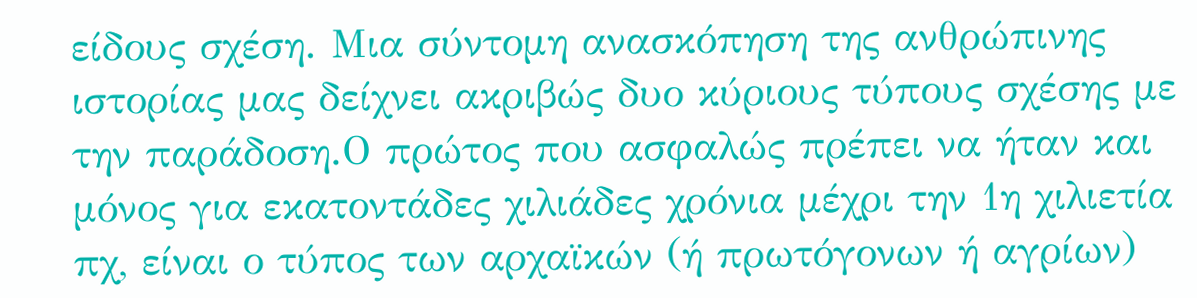είδους σχέση. Μια σύντομη ανασκόπηση της ανθρώπινης ιστορίας μας δείχνει ακριβώς δυο κύριους τύπους σχέσης με την παράδοση.Ο πρώτος που ασφαλώς πρέπει να ήταν και μόνος για εκατοντάδες χιλιάδες χρόνια μέχρι την 1η χιλιετία πχ, είναι ο τύπος των αρχαϊκών (ή πρωτόγονων ή αγρίων)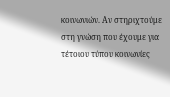κοινωνιών. Αν στηριχτούμε στη γνώση που έχουμε για τέτοιου τύπου κοινωνίες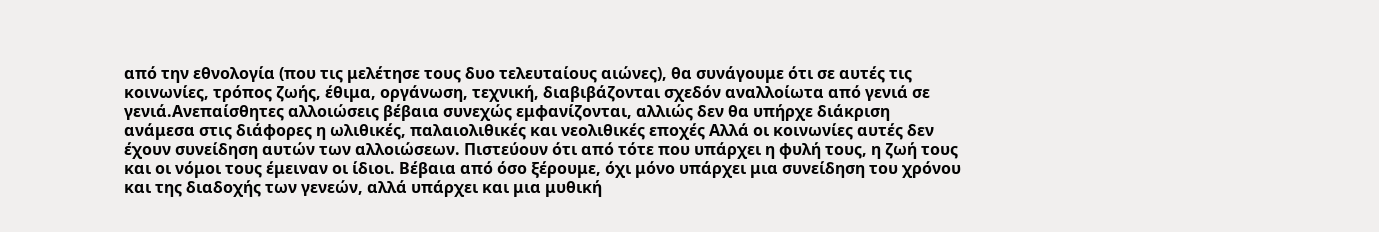από την εθνολογία (που τις μελέτησε τους δυο τελευταίους αιώνες), θα συνάγουμε ότι σε αυτές τις κοινωνίες, τρόπος ζωής, έθιμα, οργάνωση, τεχνική, διαβιβάζονται σχεδόν αναλλοίωτα από γενιά σε γενιά.Ανεπαίσθητες αλλοιώσεις βέβαια συνεχώς εμφανίζονται, αλλιώς δεν θα υπήρχε διάκριση ανάμεσα στις διάφορες η ωλιθικές, παλαιολιθικές και νεολιθικές εποχές Αλλά οι κοινωνίες αυτές δεν έχουν συνείδηση αυτών των αλλοιώσεων. Πιστεύουν ότι από τότε που υπάρχει η φυλή τους, η ζωή τους και οι νόμοι τους έμειναν οι ίδιοι. Βέβαια από όσο ξέρουμε, όχι μόνο υπάρχει μια συνείδηση του χρόνου και της διαδοχής των γενεών, αλλά υπάρχει και μια μυθική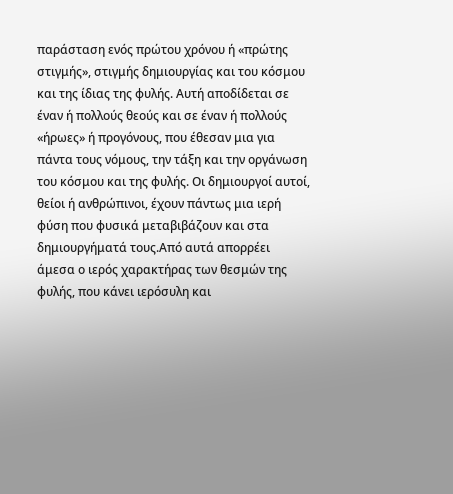παράσταση ενός πρώτου χρόνου ή «πρώτης στιγμής», στιγμής δημιουργίας και του κόσμου και της ίδιας της φυλής. Αυτή αποδίδεται σε έναν ή πολλούς θεούς και σε έναν ή πολλούς «ήρωες» ή προγόνους, που έθεσαν μια για πάντα τους νόμους, την τάξη και την οργάνωση του κόσμου και της φυλής. Οι δημιουργοί αυτοί, θείοι ή ανθρώπινοι, έχουν πάντως μια ιερή φύση που φυσικά μεταβιβάζουν και στα δημιουργήματά τους.Από αυτά απορρέει άμεσα ο ιερός χαρακτήρας των θεσμών της φυλής, που κάνει ιερόσυλη και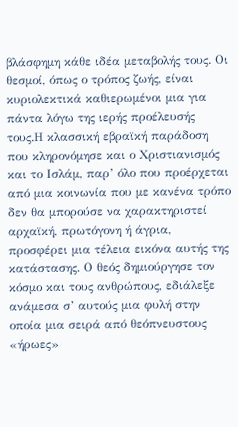βλάσφημη κάθε ιδέα μεταβολής τους. Οι θεσμοί, όπως ο τρόπος ζωής, είναι κυριολεκτικά καθιερωμένοι μια για πάντα λόγω της ιερής προέλευσής τους.Η κλασσική εβραϊκή παράδοση που κληρονόμησε και ο Χριστιανισμός και το Ισλάμ, παρ’ όλο που προέρχεται από μια κοινωνία που με κανένα τρόπο δεν θα μπορούσε να χαρακτηριστεί αρχαϊκή, πρωτόγονη ή άγρια, προσφέρει μια τέλεια εικόνα αυτής της κατάστασης. Ο θεός δημιούργησε τον κόσμο και τους ανθρώπους, εδιάλεξε ανάμεσα σ’ αυτούς μια φυλή στην οποία μια σειρά από θεόπνευστους «ήρωες»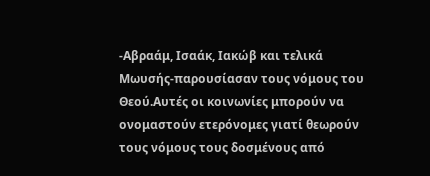-Αβραάμ, Ισαάκ, Ιακώβ και τελικά Μωυσής-παρουσίασαν τους νόμους του Θεού.Αυτές οι κοινωνίες μπορούν να ονομαστούν ετερόνομες γιατί θεωρούν τους νόμους τους δοσμένους από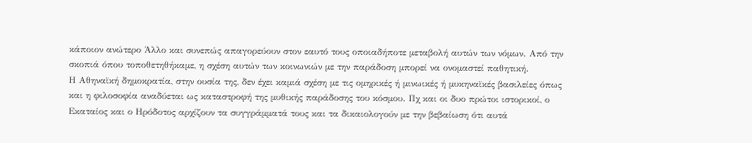κάποιον ανώτερο Άλλο και συνεπώς απαγορεύουν στον εαυτό τους οποιαδήποτε μεταβολή αυτών των νόμων. Από την σκοπιά όπου τοποθετηθήκαμε, η σχέση αυτών των κοινωνιών με την παράδοση μπορεί να ονομαστεί παθητική.
Η Αθηναϊκή δημοκρατία, στην ουσία της, δεν έχει καμιά σχέση με τις ομηρικές ή μινωικές ή μυκηναϊκές βασιλείες όπως και η φιλοσοφία αναδύεται ως καταστροφή της μυθικής παράδοσης του κόσμου. Πχ και οι δυο πρώτοι ιστορικοί, ο Εκαταίος και ο Ηρόδοτος αρχίζουν τα συγγράμματά τους και τα δικαιολογούν με την βεβαίωση ότι αυτά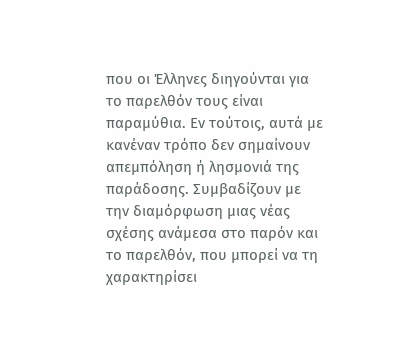που οι Έλληνες διηγούνται για το παρελθόν τους είναι παραμύθια. Εν τούτοις, αυτά με κανέναν τρόπο δεν σημαίνουν απεμπόληση ή λησμονιά της παράδοσης. Συμβαδίζουν με την διαμόρφωση μιας νέας σχέσης ανάμεσα στο παρόν και το παρελθόν, που μπορεί να τη χαρακτηρίσει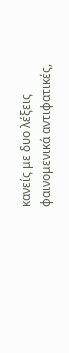κανείς με δυο λέξεις φαινομενικά αντιφατικές,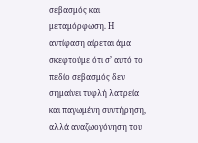σεβασμός και μεταμόρφωση. Η αντίφαση αίρεται άμα σκεφτούμε ότι σ’ αυτό το πεδίο σεβασμός δεν σημαίνει τυφλή λατρεία και παγωμένη συντήρηση, αλλά αναζωογόνηση του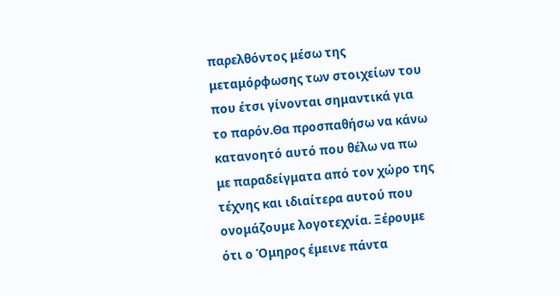παρελθόντος μέσω της μεταμόρφωσης των στοιχείων του που έτσι γίνονται σημαντικά για το παρόν.Θα προσπαθήσω να κάνω κατανοητό αυτό που θέλω να πω με παραδείγματα από τον χώρο της τέχνης και ιδιαίτερα αυτού που ονομάζουμε λογοτεχνία. Ξέρουμε ότι ο Όμηρος έμεινε πάντα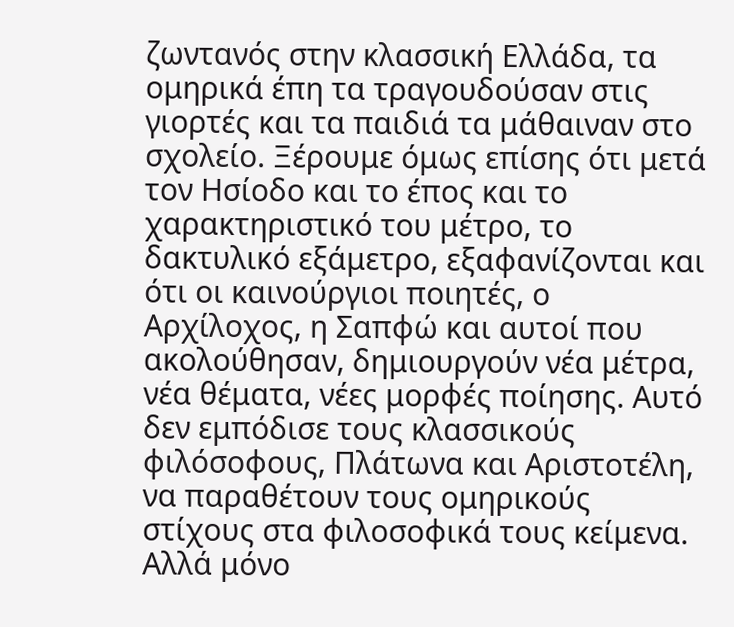ζωντανός στην κλασσική Ελλάδα, τα ομηρικά έπη τα τραγουδούσαν στις γιορτές και τα παιδιά τα μάθαιναν στο σχολείο. Ξέρουμε όμως επίσης ότι μετά τον Ησίοδο και το έπος και το χαρακτηριστικό του μέτρο, το δακτυλικό εξάμετρο, εξαφανίζονται και ότι οι καινούργιοι ποιητές, ο Αρχίλοχος, η Σαπφώ και αυτοί που ακολούθησαν, δημιουργούν νέα μέτρα, νέα θέματα, νέες μορφές ποίησης. Αυτό δεν εμπόδισε τους κλασσικούς φιλόσοφους, Πλάτωνα και Αριστοτέλη, να παραθέτουν τους ομηρικούς στίχους στα φιλοσοφικά τους κείμενα. Αλλά μόνο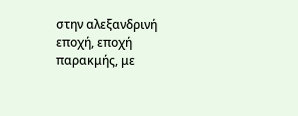στην αλεξανδρινή εποχή, εποχή παρακμής, με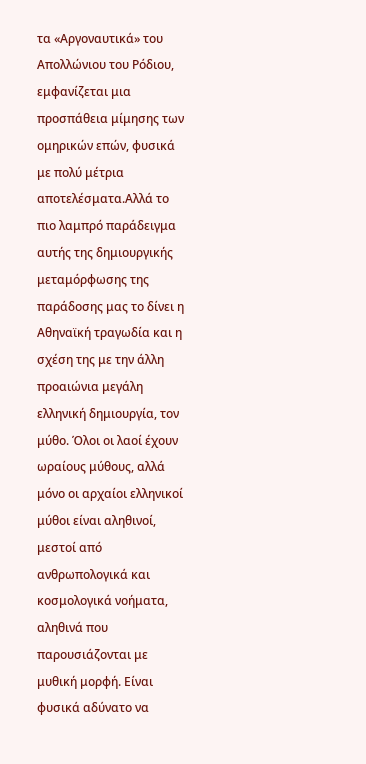τα «Αργοναυτικά» του Απολλώνιου του Ρόδιου, εμφανίζεται μια προσπάθεια μίμησης των ομηρικών επών, φυσικά με πολύ μέτρια αποτελέσματα.Αλλά το πιο λαμπρό παράδειγμα αυτής της δημιουργικής μεταμόρφωσης της παράδοσης μας το δίνει η Αθηναϊκή τραγωδία και η σχέση της με την άλλη προαιώνια μεγάλη ελληνική δημιουργία, τον μύθο. Όλοι οι λαοί έχουν ωραίους μύθους, αλλά μόνο οι αρχαίοι ελληνικοί μύθοι είναι αληθινοί, μεστοί από ανθρωπολογικά και κοσμολογικά νοήματα, αληθινά που παρουσιάζονται με μυθική μορφή. Είναι φυσικά αδύνατο να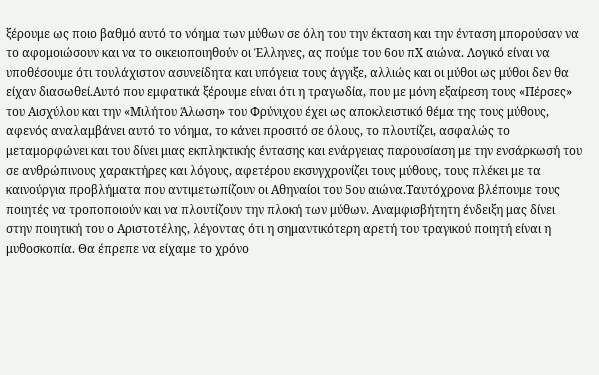ξέρουμε ως ποιο βαθμό αυτό το νόημα των μύθων σε όλη του την έκταση και την ένταση μπορούσαν να το αφομοιώσουν και να το οικειοποιηθούν οι Έλληνες, ας πούμε του 6ου πΧ αιώνα. Λογικό είναι να υποθέσουμε ότι τουλάχιστον ασυνείδητα και υπόγεια τους άγγιξε, αλλιώς και οι μύθοι ως μύθοι δεν θα είχαν διασωθεί.Αυτό που εμφατικά ξέρουμε είναι ότι η τραγωδία, που με μόνη εξαίρεση τους «Πέρσες» του Αισχύλου και την «Μιλήτου Άλωση» του Φρύνιχου έχει ως αποκλειστικό θέμα της τους μύθους, αφενός αναλαμβάνει αυτό το νόημα, το κάνει προσιτό σε όλους, το πλουτίζει, ασφαλώς το μεταμορφώνει και του δίνει μιας εκπληκτικής έντασης και ενάργειας παρουσίαση με την ενσάρκωσή του σε ανθρώπινους χαρακτήρες και λόγους, αφετέρου εκσυγχρονίζει τους μύθους, τους πλέκει με τα καινούργια προβλήματα που αντιμετωπίζουν οι Αθηναίοι του 5ου αιώνα.Ταυτόχρονα βλέπουμε τους ποιητές να τροποποιούν και να πλουτίζουν την πλοκή των μύθων. Αναμφισβήτητη ένδειξη μας δίνει στην ποιητική του ο Αριστοτέλης, λέγοντας ότι η σημαντικότερη αρετή του τραγικού ποιητή είναι η μυθοσκοπία. Θα έπρεπε να είχαμε το χρόνο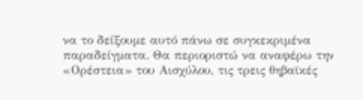να το δείξουμε αυτό πάνω σε συγκεκριμένα παραδείγματα. Θα περιοριστώ να αναφέρω την «Ορέστεια» του Αισχύλου, τις τρεις θηβαϊκές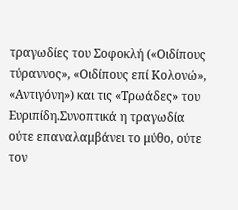τραγωδίες του Σοφοκλή («Οιδίπους τύραννος», «Οιδίπους επί Κολονώ», «Αντιγόνη») και τις «Τρωάδες» του Ευριπίδη.Συνοπτικά η τραγωδία ούτε επαναλαμβάνει το μύθο, ούτε τον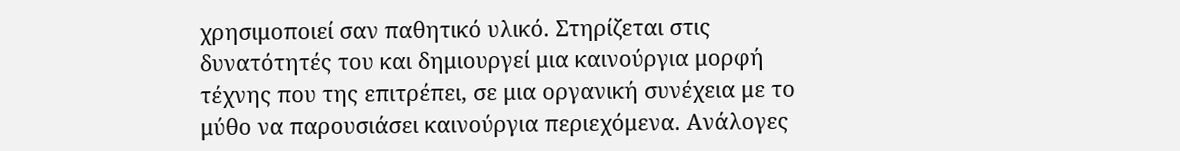χρησιμοποιεί σαν παθητικό υλικό. Στηρίζεται στις δυνατότητές του και δημιουργεί μια καινούργια μορφή τέχνης που της επιτρέπει, σε μια οργανική συνέχεια με το μύθο να παρουσιάσει καινούργια περιεχόμενα. Ανάλογες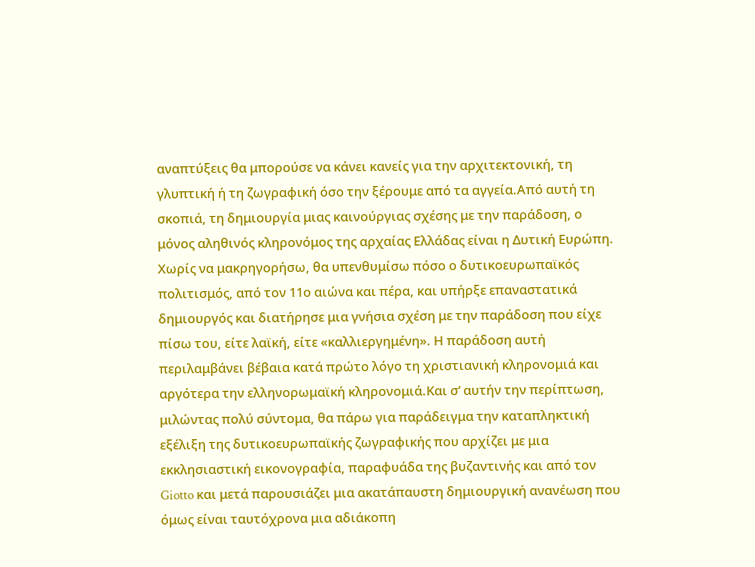αναπτύξεις θα μπορούσε να κάνει κανείς για την αρχιτεκτονική, τη γλυπτική ή τη ζωγραφική όσο την ξέρουμε από τα αγγεία.Από αυτή τη σκοπιά, τη δημιουργία μιας καινούργιας σχέσης με την παράδοση, ο μόνος αληθινός κληρονόμος της αρχαίας Ελλάδας είναι η Δυτική Ευρώπη. Χωρίς να μακρηγορήσω, θα υπενθυμίσω πόσο ο δυτικοευρωπαϊκός πολιτισμός, από τον 11ο αιώνα και πέρα, και υπήρξε επαναστατικά δημιουργός και διατήρησε μια γνήσια σχέση με την παράδοση που είχε πίσω του, είτε λαϊκή, είτε «καλλιεργημένη». Η παράδοση αυτή περιλαμβάνει βέβαια κατά πρώτο λόγο τη χριστιανική κληρονομιά και αργότερα την ελληνορωμαϊκή κληρονομιά.Και σ’ αυτήν την περίπτωση, μιλώντας πολύ σύντομα, θα πάρω για παράδειγμα την καταπληκτική εξέλιξη της δυτικοευρωπαϊκής ζωγραφικής που αρχίζει με μια εκκλησιαστική εικονογραφία, παραφυάδα της βυζαντινής και από τον Giotto και μετά παρουσιάζει μια ακατάπαυστη δημιουργική ανανέωση που όμως είναι ταυτόχρονα μια αδιάκοπη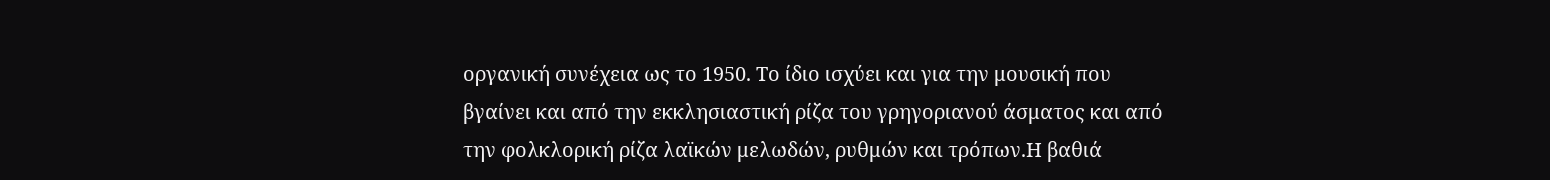οργανική συνέχεια ως το 1950. Το ίδιο ισχύει και για την μουσική που βγαίνει και από την εκκλησιαστική ρίζα του γρηγοριανού άσματος και από την φολκλορική ρίζα λαϊκών μελωδών, ρυθμών και τρόπων.Η βαθιά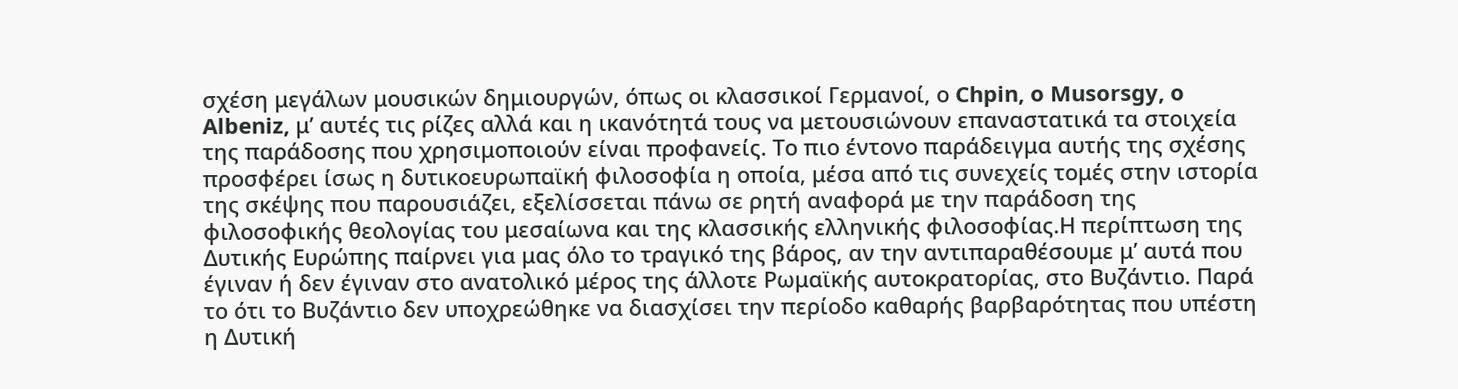σχέση μεγάλων μουσικών δημιουργών, όπως οι κλασσικοί Γερμανοί, ο Chpin, o Musorsgy, o Albeniz, μ’ αυτές τις ρίζες αλλά και η ικανότητά τους να μετουσιώνουν επαναστατικά τα στοιχεία της παράδοσης που χρησιμοποιούν είναι προφανείς. Το πιο έντονο παράδειγμα αυτής της σχέσης προσφέρει ίσως η δυτικοευρωπαϊκή φιλοσοφία η οποία, μέσα από τις συνεχείς τομές στην ιστορία της σκέψης που παρουσιάζει, εξελίσσεται πάνω σε ρητή αναφορά με την παράδοση της φιλοσοφικής θεολογίας του μεσαίωνα και της κλασσικής ελληνικής φιλοσοφίας.Η περίπτωση της Δυτικής Ευρώπης παίρνει για μας όλο το τραγικό της βάρος, αν την αντιπαραθέσουμε μ’ αυτά που έγιναν ή δεν έγιναν στο ανατολικό μέρος της άλλοτε Ρωμαϊκής αυτοκρατορίας, στο Βυζάντιο. Παρά το ότι το Βυζάντιο δεν υποχρεώθηκε να διασχίσει την περίοδο καθαρής βαρβαρότητας που υπέστη η Δυτική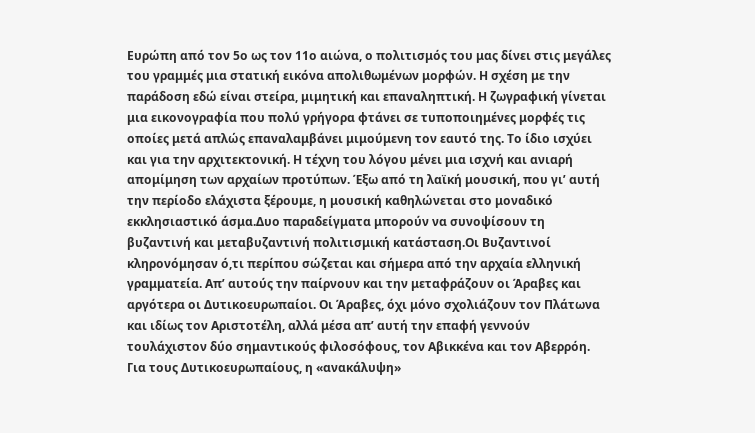Ευρώπη από τον 5ο ως τον 11ο αιώνα, ο πολιτισμός του μας δίνει στις μεγάλες του γραμμές μια στατική εικόνα απολιθωμένων μορφών. Η σχέση με την παράδοση εδώ είναι στείρα, μιμητική και επαναληπτική. Η ζωγραφική γίνεται μια εικονογραφία που πολύ γρήγορα φτάνει σε τυποποιημένες μορφές τις οποίες μετά απλώς επαναλαμβάνει μιμούμενη τον εαυτό της. Το ίδιο ισχύει και για την αρχιτεκτονική. Η τέχνη του λόγου μένει μια ισχνή και ανιαρή απομίμηση των αρχαίων προτύπων. Έξω από τη λαϊκή μουσική, που γι’ αυτή την περίοδο ελάχιστα ξέρουμε, η μουσική καθηλώνεται στο μοναδικό εκκλησιαστικό άσμα.Δυο παραδείγματα μπορούν να συνοψίσουν τη βυζαντινή και μεταβυζαντινή πολιτισμική κατάσταση.Οι Βυζαντινοί κληρονόμησαν ό,τι περίπου σώζεται και σήμερα από την αρχαία ελληνική γραμματεία. Απ’ αυτούς την παίρνουν και την μεταφράζουν οι Άραβες και αργότερα οι Δυτικοευρωπαίοι. Οι Άραβες, όχι μόνο σχολιάζουν τον Πλάτωνα και ιδίως τον Αριστοτέλη, αλλά μέσα απ’ αυτή την επαφή γεννούν τουλάχιστον δύο σημαντικούς φιλοσόφους, τον Αβικκένα και τον Αβερρόη. Για τους Δυτικοευρωπαίους, η «ανακάλυψη»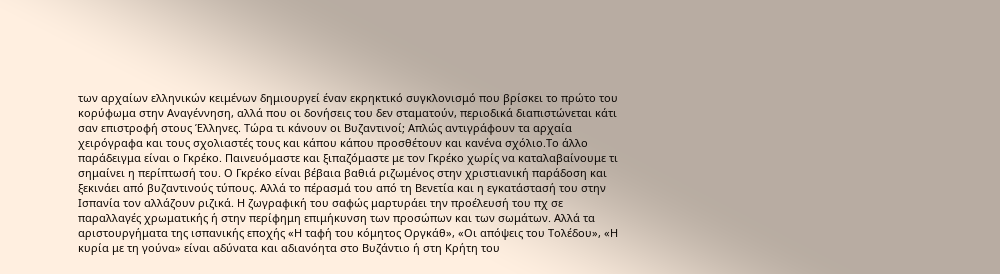των αρχαίων ελληνικών κειμένων δημιουργεί έναν εκρηκτικό συγκλονισμό που βρίσκει το πρώτο του κορύφωμα στην Αναγέννηση, αλλά που οι δονήσεις του δεν σταματούν, περιοδικά διαπιστώνεται κάτι σαν επιστροφή στους Έλληνες. Τώρα τι κάνουν οι Βυζαντινοί; Απλώς αντιγράφουν τα αρχαία χειρόγραφα και τους σχολιαστές τους και κάπου κάπου προσθέτουν και κανένα σχόλιο.Το άλλο παράδειγμα είναι ο Γκρέκο. Παινευόμαστε και ξιπαζόμαστε με τον Γκρέκο χωρίς να καταλαβαίνουμε τι σημαίνει η περίπτωσή του. Ο Γκρέκο είναι βέβαια βαθιά ριζωμένος στην χριστιανική παράδοση και ξεκινάει από βυζαντινούς τύπους. Αλλά το πέρασμά του από τη Βενετία και η εγκατάστασή του στην Ισπανία τον αλλάζουν ριζικά. Η ζωγραφική του σαφώς μαρτυράει την προέλευσή του πχ σε παραλλαγές χρωματικής ή στην περίφημη επιμήκυνση των προσώπων και των σωμάτων. Αλλά τα αριστουργήματα της ισπανικής εποχής «Η ταφή του κόμητος Οργκάθ», «Οι απόψεις του Τολέδου», «Η κυρία με τη γούνα» είναι αδύνατα και αδιανόητα στο Βυζάντιο ή στη Κρήτη του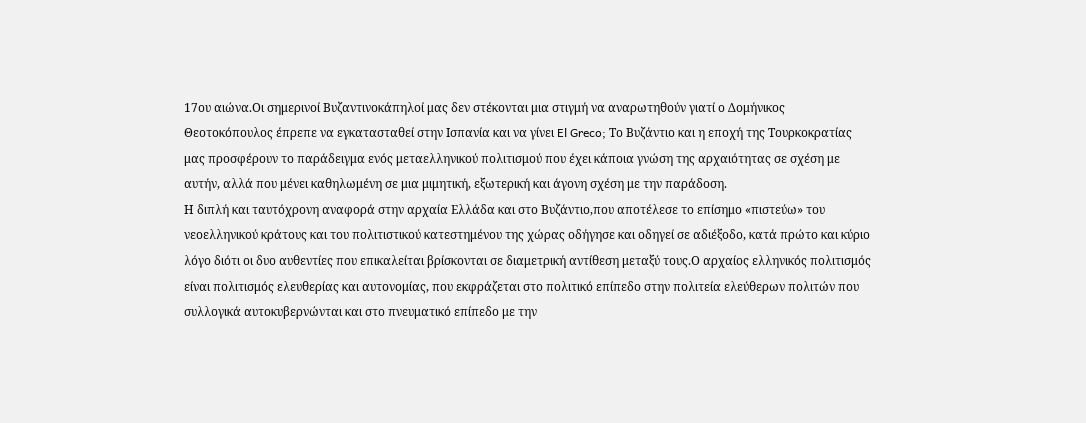17ου αιώνα.Οι σημερινοί Βυζαντινοκάπηλοί μας δεν στέκονται μια στιγμή να αναρωτηθούν γιατί ο Δομήνικος Θεοτοκόπουλος έπρεπε να εγκατασταθεί στην Ισπανία και να γίνει El Greco; Το Βυζάντιο και η εποχή της Τουρκοκρατίας μας προσφέρουν το παράδειγμα ενός μεταελληνικού πολιτισμού που έχει κάποια γνώση της αρχαιότητας σε σχέση με αυτήν, αλλά που μένει καθηλωμένη σε μια μιμητική, εξωτερική και άγονη σχέση με την παράδοση.
Η διπλή και ταυτόχρονη αναφορά στην αρχαία Ελλάδα και στο Βυζάντιο,που αποτέλεσε το επίσημο «πιστεύω» του νεοελληνικού κράτους και του πολιτιστικού κατεστημένου της χώρας οδήγησε και οδηγεί σε αδιέξοδο, κατά πρώτο και κύριο λόγο διότι οι δυο αυθεντίες που επικαλείται βρίσκονται σε διαμετρική αντίθεση μεταξύ τους.Ο αρχαίος ελληνικός πολιτισμός είναι πολιτισμός ελευθερίας και αυτονομίας, που εκφράζεται στο πολιτικό επίπεδο στην πολιτεία ελεύθερων πολιτών που συλλογικά αυτοκυβερνώνται και στο πνευματικό επίπεδο με την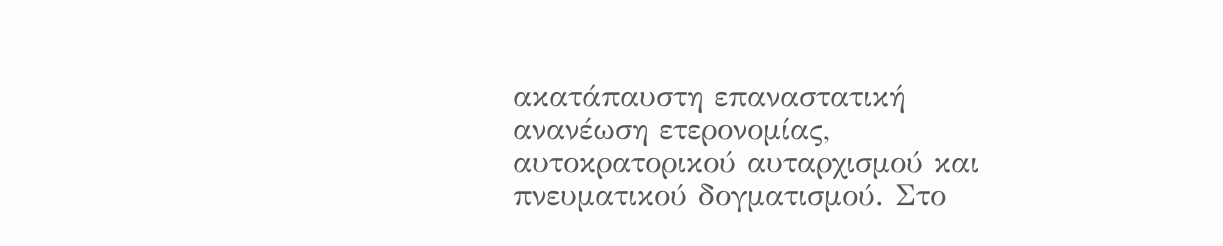ακατάπαυστη επαναστατική ανανέωση ετερονομίας, αυτοκρατορικού αυταρχισμού και πνευματικού δογματισμού. Στο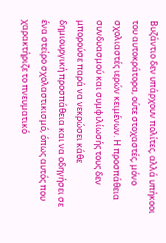Βυζάντιο δεν υπάρχουν πολίτες, αλλά υπήκοοι του αυτοκράτορα, ούτε στοχαστές, μόνο σχολιαστές ιερών κειμένων. Η προσπάθεια συνδυασμού και συμφιλίωσής τους δεν μπορούσε παρά να νεκρώσει κάθε δημιουργική προσπάθεια και να οδηγήσει σε ένα στείρο σχολαστικισμό, όπως αυτός που χαρακτήριζε το πνευματικό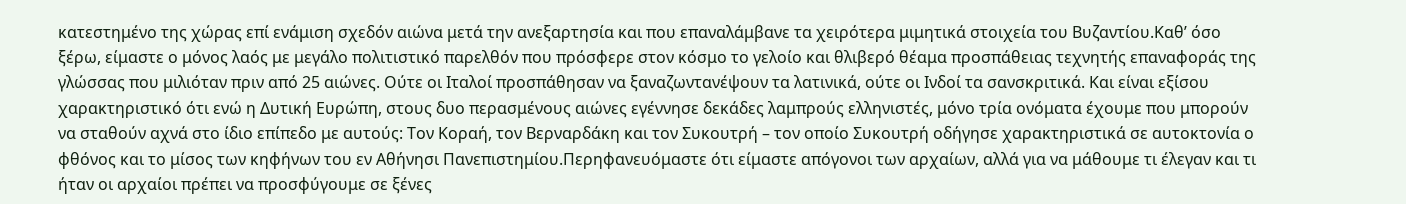κατεστημένο της χώρας επί ενάμιση σχεδόν αιώνα μετά την ανεξαρτησία και που επαναλάμβανε τα χειρότερα μιμητικά στοιχεία του Βυζαντίου.Καθ’ όσο ξέρω, είμαστε ο μόνος λαός με μεγάλο πολιτιστικό παρελθόν που πρόσφερε στον κόσμο το γελοίο και θλιβερό θέαμα προσπάθειας τεχνητής επαναφοράς της γλώσσας που μιλιόταν πριν από 25 αιώνες. Ούτε οι Ιταλοί προσπάθησαν να ξαναζωντανέψουν τα λατινικά, ούτε οι Ινδοί τα σανσκριτικά. Και είναι εξίσου χαρακτηριστικό ότι ενώ η Δυτική Ευρώπη, στους δυο περασμένους αιώνες εγέννησε δεκάδες λαμπρούς ελληνιστές, μόνο τρία ονόματα έχουμε που μπορούν να σταθούν αχνά στο ίδιο επίπεδο με αυτούς: Τον Κοραή, τον Βερναρδάκη και τον Συκουτρή – τον οποίο Συκουτρή οδήγησε χαρακτηριστικά σε αυτοκτονία ο φθόνος και το μίσος των κηφήνων του εν Αθήνησι Πανεπιστημίου.Περηφανευόμαστε ότι είμαστε απόγονοι των αρχαίων, αλλά για να μάθουμε τι έλεγαν και τι ήταν οι αρχαίοι πρέπει να προσφύγουμε σε ξένες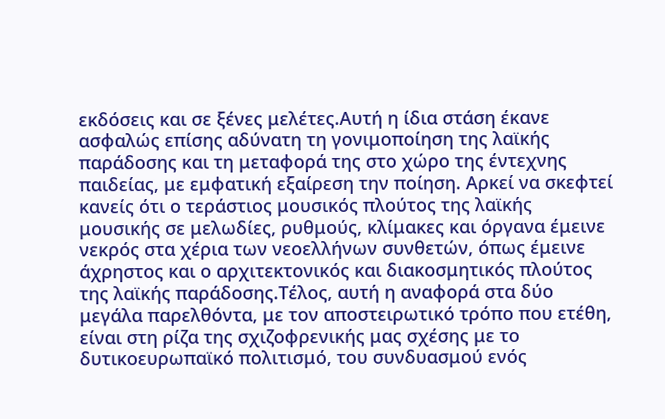εκδόσεις και σε ξένες μελέτες.Αυτή η ίδια στάση έκανε ασφαλώς επίσης αδύνατη τη γονιμοποίηση της λαϊκής παράδοσης και τη μεταφορά της στο χώρο της έντεχνης παιδείας, με εμφατική εξαίρεση την ποίηση. Αρκεί να σκεφτεί κανείς ότι ο τεράστιος μουσικός πλούτος της λαϊκής μουσικής σε μελωδίες, ρυθμούς, κλίμακες και όργανα έμεινε νεκρός στα χέρια των νεοελλήνων συνθετών, όπως έμεινε άχρηστος και ο αρχιτεκτονικός και διακοσμητικός πλούτος της λαϊκής παράδοσης.Τέλος, αυτή η αναφορά στα δύο μεγάλα παρελθόντα, με τον αποστειρωτικό τρόπο που ετέθη, είναι στη ρίζα της σχιζοφρενικής μας σχέσης με το δυτικοευρωπαϊκό πολιτισμό, του συνδυασμού ενός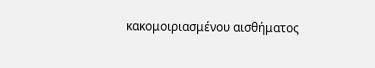κακομοιριασμένου αισθήματος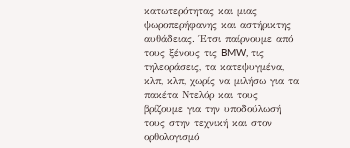κατωτερότητας και μιας ψωροπερήφανης και αστήρικτης αυθάδειας. Έτσι παίρνουμε από τους ξένους τις BMW, τις τηλεοράσεις, τα κατεψυγμένα, κλπ, κλπ, χωρίς να μιλήσω για τα πακέτα Ντελόρ και τους βρίζουμε για την υποδούλωσή τους στην τεχνική και στον ορθολογισμό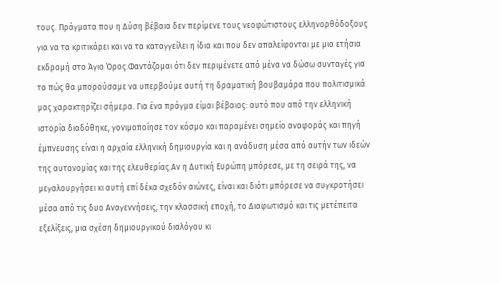τους. Πράγματα που η Δύση βέβαια δεν περίμενε τους νεοφώτιστους ελληνορθόδοξους για να τα κριτικάρει και να τα καταγγείλει η ίδια και που δεν απαλείφονται με μια ετήσια εκδρομή στο Άγιο Όρος.Φαντάζομαι ότι δεν περιμένετε από μένα να δώσω συνταγές για το πώς θα μπορούσαμε να υπερβούμε αυτή τη δραματική βουβαμάρα που πολιτισμικά μας χαρακτηρίζει σήμερα. Για ένα πράγμα είμαι βέβαιος: αυτό που από την ελληνική ιστορία διαδόθηκε, γονιμοποίησε τον κόσμο και παραμένει σημείο αναφοράς και πηγή έμπνευσης είναι η αρχαία ελληνική δημιουργία και η ανάδυση μέσα από αυτήν των ιδεών της αυτονομίας και της ελευθερίας.Αν η Δυτική Ευρώπη μπόρεσε, με τη σειρά της, να μεγαλουργήσει κι αυτή επί δέκα σχεδόν αιώνες, είναι και διότι μπόρεσε να συγκροτήσει μέσα από τις δυο Αναγεννήσεις, την κλασσική εποχή, το Διαφωτισμό και τις μετέπειτα εξελίξεις, μια σχέση δημιουργικού διαλόγου κι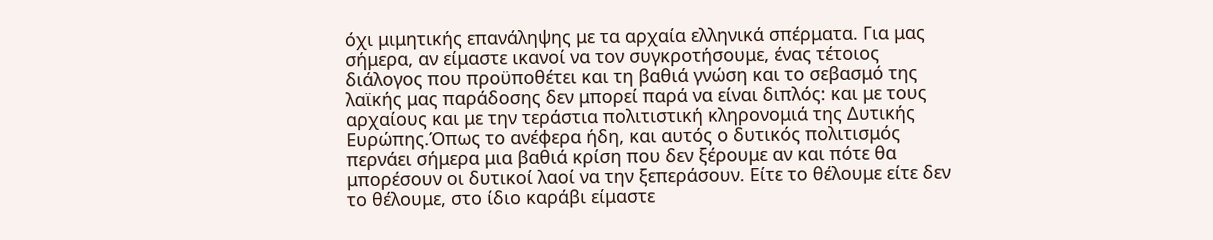όχι μιμητικής επανάληψης με τα αρχαία ελληνικά σπέρματα. Για μας σήμερα, αν είμαστε ικανοί να τον συγκροτήσουμε, ένας τέτοιος διάλογος που προϋποθέτει και τη βαθιά γνώση και το σεβασμό της λαϊκής μας παράδοσης δεν μπορεί παρά να είναι διπλός: και με τους αρχαίους και με την τεράστια πολιτιστική κληρονομιά της Δυτικής Ευρώπης.Όπως το ανέφερα ήδη, και αυτός ο δυτικός πολιτισμός περνάει σήμερα μια βαθιά κρίση που δεν ξέρουμε αν και πότε θα μπορέσουν οι δυτικοί λαοί να την ξεπεράσουν. Είτε το θέλουμε είτε δεν το θέλουμε, στο ίδιο καράβι είμαστε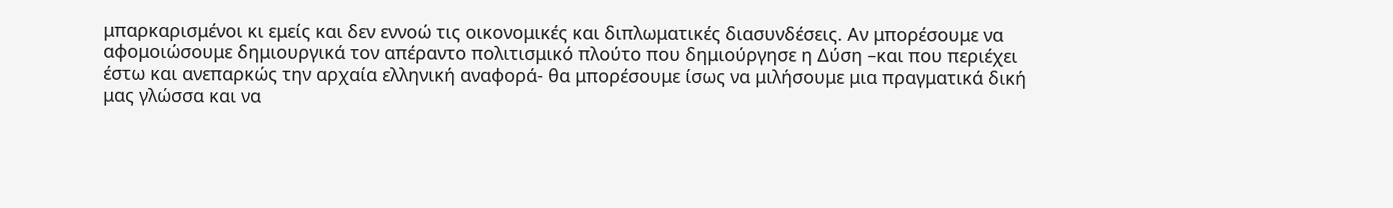μπαρκαρισμένοι κι εμείς και δεν εννοώ τις οικονομικές και διπλωματικές διασυνδέσεις. Αν μπορέσουμε να αφομοιώσουμε δημιουργικά τον απέραντο πολιτισμικό πλούτο που δημιούργησε η Δύση –και που περιέχει έστω και ανεπαρκώς την αρχαία ελληνική αναφορά- θα μπορέσουμε ίσως να μιλήσουμε μια πραγματικά δική μας γλώσσα και να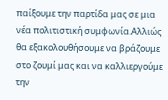παίξουμε την παρτίδα μας σε μια νέα πολιτιστική συμφωνία.Αλλιώς θα εξακολουθήσουμε να βράζουμε στο ζουμί μας και να καλλιεργούμε την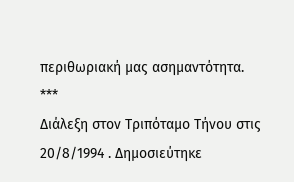περιθωριακή μας ασημαντότητα.
***
Διάλεξη στον Τριπόταμο Τήνου στις 20/8/1994 . Δημοσιεύτηκε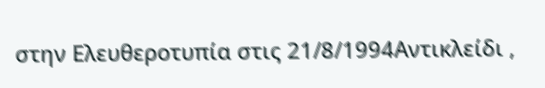στην Ελευθεροτυπία στις 21/8/1994Αντικλείδι ,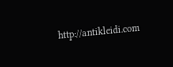http://antikleidi.com